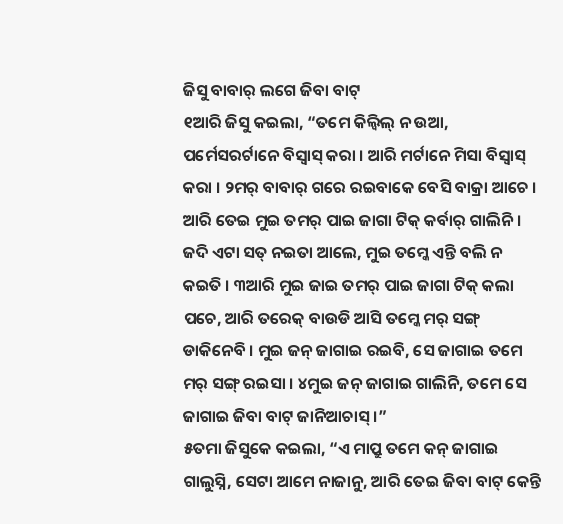ଜିସୁ ବାବାର୍ ଲଗେ ଜିବା ବାଟ୍
୧ଆରି ଜିସୁ କଇଲା, “ତମେ କିଲ୍ବିଲ୍ ନ ଉଆ, ପର୍ମେସରର୍ଟାନେ ବିସ୍ବାସ୍ କରା । ଆରି ମର୍ଟାନେ ମିସା ବିସ୍ବାସ୍ କରା । ୨ମର୍ ବାବାର୍ ଗରେ ରଇବାକେ ବେସି ବାକ୍ରା ଆଚେ । ଆରି ତେଇ ମୁଇ ତମର୍ ପାଇ ଜାଗା ଟିକ୍ କର୍ବାର୍ ଗାଲିନି । ଜଦି ଏଟା ସତ୍ ନଇତା ଆଲେ, ମୁଇ ତମ୍କେ ଏନ୍ତି ବଲି ନ କଇତି । ୩ଆରି ମୁଇ ଜାଇ ତମର୍ ପାଇ ଜାଗା ଟିକ୍ କଲା ପଚେ, ଆରି ତରେକ୍ ବାଉଡି ଆସି ତମ୍କେ ମର୍ ସଙ୍ଗ୍ ଡାକିନେବି । ମୁଇ ଜନ୍ ଜାଗାଇ ରଇବି, ସେ ଜାଗାଇ ତମେ ମର୍ ସଙ୍ଗ୍ ରଇସା । ୪ମୁଇ ଜନ୍ ଜାଗାଇ ଗାଲିନି, ତମେ ସେ ଜାଗାଇ ଜିବା ବାଟ୍ ଜାନିଆଚାସ୍ ।”
୫ତମା ଜିସୁକେ କଇଲା, “ଏ ମାପ୍ରୁ ତମେ କନ୍ ଜାଗାଇ ଗାଲୁସ୍ନି, ସେଟା ଆମେ ନାଜାନୁ, ଆରି ତେଇ ଜିବା ବାଟ୍ କେନ୍ତି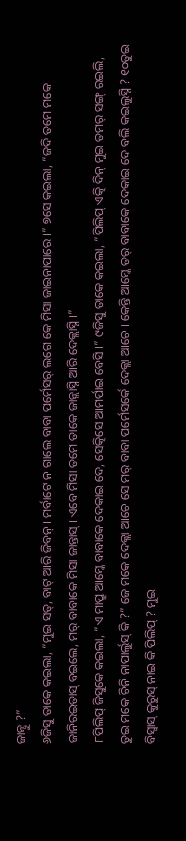ଜାନ୍ବୁ ?”
୬ଜିସୁ ତାକେ କଇଲା, “ମୁଇ ସତ୍, ବାଟ୍ ଆରି ଜିବନ୍ । ମର୍ବାଟେ ନ ଗାଲେ ବାବା ପର୍ମେସର୍ ଲଗେ କେ ମିସା ଜାଇନାପାରେ ।” ୭ସେ କଇଲା, “ଜଦି ତମେ ମକେ ଜାନିରଇତାସ୍ ବଇଲେ, ମର୍ ବାବାକେ ମିସା ଜାନ୍ତାସ୍ । ଏବେ ମିସା ତମେ ତାକେ ଜାନ୍ଲାସ୍ନି ଆରି ଦେକ୍ଲାସ୍ନି ।”
୮ପିଲିପ୍ ଜିସୁକେ କଇଲା, “ଏ ମାପ୍ରୁ ଆମ୍କେ ବାବାକେ ଦେକାଇ ଦେ, ସେତ୍କିସେ ଆମର୍ପାଇ ବେସି ।” ୯ଜିସୁ ତାକେ କଇଲା, “ପିଲିପ୍ ଏତ୍କି ଦିନ୍ ମୁଇ ତମର୍ ସଙ୍ଗ୍ ରଇଲି, ତୁଇ ମକେ ଚିନି ନାପାର୍ଲୁସ୍ କି ?” ଜେ ମକେ ଦେକ୍ଲା ଆଚେ ସେ ମର୍ ବାବା ପର୍ମେସର୍କେ ଦେକ୍ଲା ଆଚେ । କେନ୍ତି ଆମ୍କେ ତର୍ ବାବାକେ ଦେକାଇ ଦେ ବଲି କଇଲୁସ୍ନି ? ୧୦ତୁଇ ବିସ୍ବାସ୍ କୁରୁସ୍ ନାଇ କି ପିଲିପ୍ ? ମୁଇ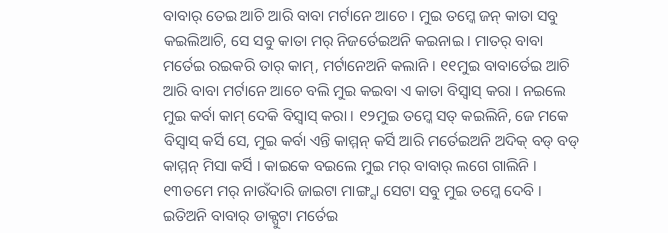ବାବାର୍ ତେଇ ଆଚି ଆରି ବାବା ମର୍ଟାନେ ଆଚେ । ମୁଇ ତମ୍କେ ଜନ୍ କାତା ସବୁ କଇଲିଆଚି, ସେ ସବୁ କାତା ମର୍ ନିଜର୍ତେଇଅନି କଇନାଇ । ମାତର୍ ବାବା ମର୍ତେଇ ରଇକରି ତାର୍ କାମ୍, ମର୍ଟାନେଅନି କଲାନି । ୧୧ମୁଇ ବାବାର୍ତେଇ ଆଚି ଆରି ବାବା ମର୍ଟାନେ ଆଚେ ବଲି ମୁଇ କଇବା ଏ କାତା ବିସ୍ବାସ୍ କରା । ନଇଲେ ମୁଇ କର୍ବା କାମ୍ ଦେକି ବିସ୍ବାସ୍ କରା । ୧୨ମୁଇ ତମ୍କେ ସତ୍ କଇଲିନି, ଜେ ମକେ ବିସ୍ବାସ୍ କର୍ସି ସେ, ମୁଇ କର୍ବା ଏନ୍ତି କାମ୍ମନ୍ କର୍ସି ଆରି ମର୍ତେଇଅନି ଅଦିକ୍ ବଡ୍ ବଡ୍ କାମ୍ମନ୍ ମିସା କର୍ସି । କାଇକେ ବଇଲେ ମୁଇ ମର୍ ବାବାର୍ ଲଗେ ଗାଲିନି । ୧୩ତମେ ମର୍ ନାଉଁଦାରି ଜାଇଟା ମାଙ୍ଗ୍ସା ସେଟା ସବୁ ମୁଇ ତମ୍କେ ଦେବି । ଇତିଅନି ବାବାର୍ ଡାକ୍ପୁଟା ମର୍ତେଇ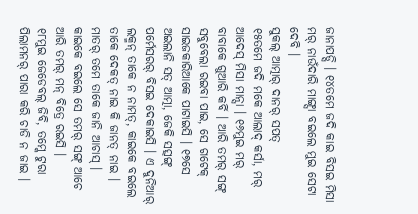ଜାନାପଡ୍ସି । ୧୪ତମେ ଜଦି କାଇ ବିସଇ ମିସା ମର୍ ନାଉଁଦାରି ମାଙ୍ଗ୍ସା ବଇଲେ ମୁଇ ସେଟା ଦେବି ।
ସୁକଲ୍ ଆତ୍ମାର୍ ଦାନର୍ ସପତ୍
୧୫ତମେ ଜଦି ମକେ ଆଲାଦ୍ କର୍ସା, ମର୍ ଆଦେସ୍ ମିସା ମାନ୍ସା । ୧୬ମୁଇ ମର୍ ବାବାକେ ଗୁଆରି କର୍ବି । ଆରି ତମର୍ ସଙ୍ଗ୍ ସବୁବେଲା ରଇବା ପାଇ, ସେ ଗଟେକ୍ ସାଇଜକାରିଆକେ ପାଟାଇସି । ୧୭ସେ ଅଇଲାନି ସତ୍ ଆତ୍ମା, ଜେକି ସତ୍ସଙ୍ଗ୍ ପର୍ମେସରର୍ ବିସଇ ଦେକାଇସି । ଏ ଦୁନିଆର୍ ଲକ୍ମନ୍ ତାକେ ନ ନାମତ୍, କାଇକେ ବଇଲେ ତାକେ ଦେକତ୍ ନାଇ କି ଜାନତ୍ ନାଇ । ମାତର୍ ତମେ ତାକେ ଜାନି ଆଚାସ୍ । କାଇକେ ବଇଲେ ସେ ତମର୍ ସଙ୍ଗ୍ ଆଚେ ଆରି ତମର୍ ମନ୍ ବିତ୍ରେ ରଇସି ।
୧୮ମୁଇ ଜେଡେବଲ୍ ଜିବି, ତମ୍କେ ଟୁରା ପିଲାମନର୍ ପାରା କରି ଚାଡି ନ ଜାଇ ।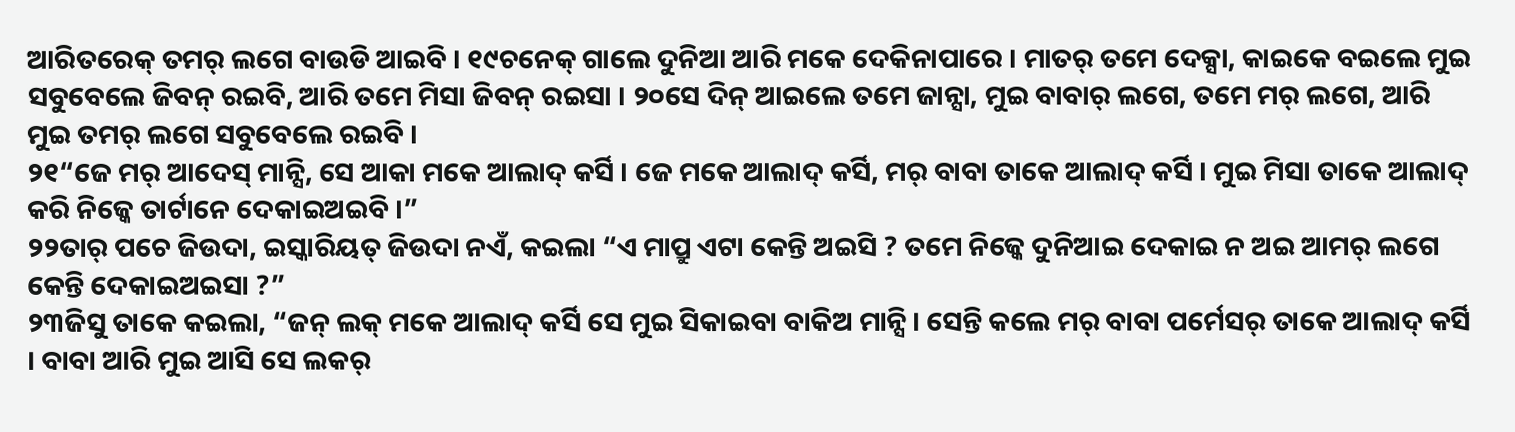ଆରିତରେକ୍ ତମର୍ ଲଗେ ବାଉଡି ଆଇବି । ୧୯ଚନେକ୍ ଗାଲେ ଦୁନିଆ ଆରି ମକେ ଦେକିନାପାରେ । ମାତର୍ ତମେ ଦେକ୍ସା, କାଇକେ ବଇଲେ ମୁଇ ସବୁବେଲେ ଜିବନ୍ ରଇବି, ଆରି ତମେ ମିସା ଜିବନ୍ ରଇସା । ୨୦ସେ ଦିନ୍ ଆଇଲେ ତମେ ଜାନ୍ସା, ମୁଇ ବାବାର୍ ଲଗେ, ତମେ ମର୍ ଲଗେ, ଆରି ମୁଇ ତମର୍ ଲଗେ ସବୁବେଲେ ରଇବି ।
୨୧“ଜେ ମର୍ ଆଦେସ୍ ମାନ୍ସି, ସେ ଆକା ମକେ ଆଲାଦ୍ କର୍ସି । ଜେ ମକେ ଆଲାଦ୍ କର୍ସି, ମର୍ ବାବା ତାକେ ଆଲାଦ୍ କର୍ସି । ମୁଇ ମିସା ତାକେ ଆଲାଦ୍ କରି ନିଜ୍କେ ତାର୍ଟାନେ ଦେକାଇଅଇବି ।”
୨୨ତାର୍ ପଚେ ଜିଉଦା, ଇସ୍କାରିୟତ୍ ଜିଉଦା ନଏଁ, କଇଲା “ଏ ମାପ୍ରୁ ଏଟା କେନ୍ତି ଅଇସି ? ତମେ ନିଜ୍କେ ଦୁନିଆଇ ଦେକାଇ ନ ଅଇ ଆମର୍ ଲଗେ କେନ୍ତି ଦେକାଇଅଇସା ?”
୨୩ଜିସୁ ତାକେ କଇଲା, “ଜନ୍ ଲକ୍ ମକେ ଆଲାଦ୍ କର୍ସି ସେ ମୁଇ ସିକାଇବା ବାକିଅ ମାନ୍ସି । ସେନ୍ତି କଲେ ମର୍ ବାବା ପର୍ମେସର୍ ତାକେ ଆଲାଦ୍ କର୍ସି । ବାବା ଆରି ମୁଇ ଆସି ସେ ଲକର୍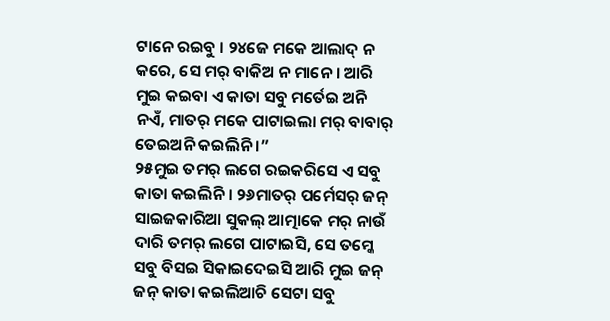ଟାନେ ରଇବୁ । ୨୪ଜେ ମକେ ଆଲାଦ୍ ନ କରେ, ସେ ମର୍ ବାକିଅ ନ ମାନେ । ଆରି ମୁଇ କଇବା ଏ କାତା ସବୁ ମର୍ତେଇ ଅନି ନଏଁ, ମାତର୍ ମକେ ପାଟାଇଲା ମର୍ ବାବାର୍ ତେଇଅନି କଇଲିନି ।”
୨୫ମୁଇ ତମର୍ ଲଗେ ରଇକରିସେ ଏ ସବୁ କାତା କଇଲିନି । ୨୬ମାତର୍ ପର୍ମେସର୍ ଜନ୍ ସାଇଜକାରିଆ ସୁକଲ୍ ଆତ୍ମାକେ ମର୍ ନାଉଁ ଦାରି ତମର୍ ଲଗେ ପାଟାଇସି, ସେ ତମ୍କେ ସବୁ ବିସଇ ସିକାଇଦେଇସି ଆରି ମୁଇ ଜନ୍ ଜନ୍ କାତା କଇଲିଆଚି ସେଟା ସବୁ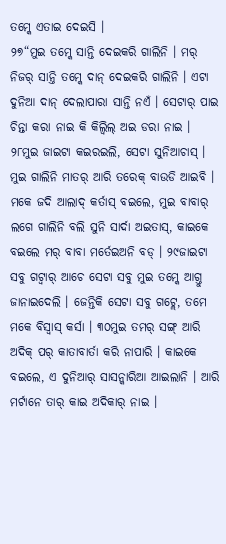ତମ୍କେ ଏତାଇ ଦେଇସି ।
୨୭“ମୁଇ ତମ୍କେ ସାନ୍ତି ଦେଇକରି ଗାଲିନି । ମର୍ ନିଜର୍ ସାନ୍ତି ତମ୍କେ ଦାନ୍ ଦେଇକରି ଗାଲିନି । ଏଟା ଦୁନିଆ ଦାନ୍ ଦେଲାପାରା ସାନ୍ତି ନଏଁ । ସେଟାର୍ ପାଇ ଚିନ୍ତା କରା ନାଇ କି କିଲ୍ବିଲ୍ ଅଇ ଡରା ନାଇ । ୨୮ମୁଇ ଜାଇଟା କଇରଇଲି, ସେଟା ସୁନିଆଚାସ୍ । ମୁଇ ଗାଲିନି ମାତର୍ ଆରି ତରେକ୍ ବାଉଡି ଆଇବି । ମକେ ଜଦି ଆଲାଦ୍ କର୍ତାସ୍ ବଇଲେ, ମୁଇ ବାବାର୍ ଲଗେ ଗାଲିନି ବଲି ସୁନି ସାର୍ଦା ଅଇତାସ୍, କାଇକେ ବଇଲେ ମର୍ ବାବା ମର୍ତେଇଅନି ବଡ୍ । ୨୯ଜାଇଟା ସବୁ ଗଟ୍ବାର୍ ଆଚେ ସେଟା ସବୁ ମୁଇ ତମ୍କେ ଆଗ୍ତୁ ଜାନାଇଦେଲି । ଜେନ୍ତିକି ସେଟା ସବୁ ଗଟ୍ଲେ, ତମେ ମକେ ବିସ୍ବାସ୍ କର୍ସା । ୩୦ମୁଇ ତମର୍ ସଙ୍ଗ୍ ଆରି ଅଦିକ୍ ପର୍ କାତାବାର୍ତା କରି ନାପାରି । କାଇକେ ବଇଲେ, ଏ ଦୁନିଆର୍ ସାସନ୍କାରିଆ ଆଇଲାନି । ଆରି ମର୍ଟାନେ ତାର୍ କାଇ ଅଦିକାର୍ ନାଇ ।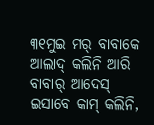୩୧ମୁଇ ମର୍ ବାବାକେ ଆଲାଦ୍ କଲିନି ଆରି ବାବାର୍ ଆଦେସ୍ ଇସାବେ କାମ୍ କଲିନି,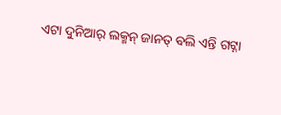ଏଟା ଦୁନିଆର୍ ଲକ୍ମନ୍ ଜାନତ୍ ବଲି ଏନ୍ତି ଗଟ୍ନା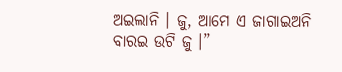ଅଇଲାନି । ଜୁ, ଆମେ ଏ ଜାଗାଇଅନି ବାରଇ ଉଟି ଜୁ ।”